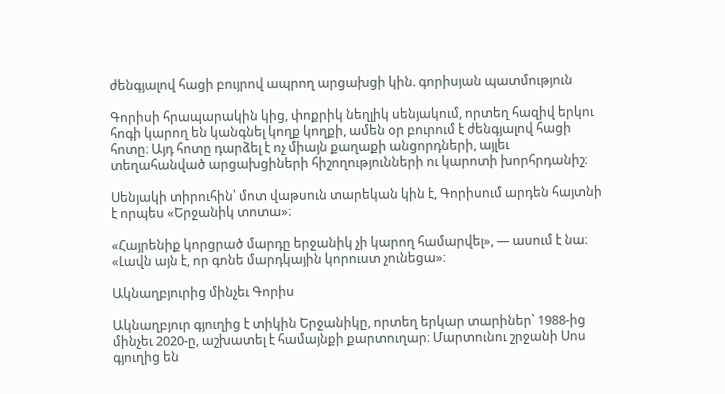ժենգյալով հացի բույրով ապրող արցախցի կին. գորիսյան պատմություն

Գորիսի հրապարակին կից, փոքրիկ նեղլիկ սենյակում, որտեղ հազիվ երկու հոգի կարող են կանգնել կողք կողքի, ամեն օր բուրում է ժենգյալով հացի հոտը։ Այդ հոտը դարձել է ոչ միայն քաղաքի անցորդների, այլեւ տեղահանված արցախցիների հիշողությունների ու կարոտի խորհրդանիշ։

Սենյակի տիրուհին՝ մոտ վաթսուն տարեկան կին է, Գորիսում արդեն հայտնի է որպես «Երջանիկ տոտա»։

«Հայրենիք կորցրած մարդը երջանիկ չի կարող համարվել», — ասում է նա։ «Լավն այն է, որ գոնե մարդկային կորուստ չունեցա»։

Ակնաղբյուրից մինչեւ Գորիս

Ակնաղբյուր գյուղից է տիկին Երջանիկը, որտեղ երկար տարիներ՝ 1988-ից մինչեւ 2020-ը, աշխատել է համայնքի քարտուղար։ Մարտունու շրջանի Սոս գյուղից են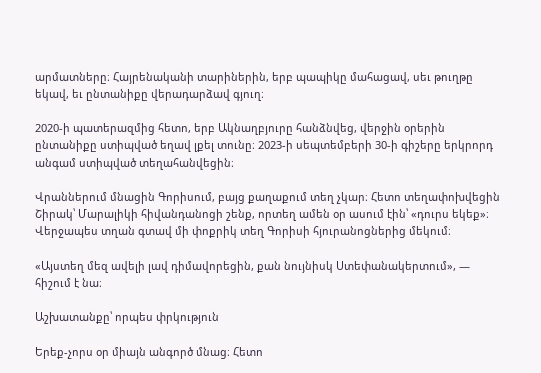արմատները։ Հայրենականի տարիներին, երբ պապիկը մահացավ, սեւ թուղթը եկավ, եւ ընտանիքը վերադարձավ գյուղ։

2020-ի պատերազմից հետո, երբ Ակնաղբյուրը հանձնվեց, վերջին օրերին ընտանիքը ստիպված եղավ լքել տունը։ 2023-ի սեպտեմբերի 30-ի գիշերը երկրորդ անգամ ստիպված տեղահանվեցին։

Վրաններում մնացին Գորիսում, բայց քաղաքում տեղ չկար։ Հետո տեղափոխվեցին Շիրակ՝ Մարալիկի հիվանդանոցի շենք, որտեղ ամեն օր ասում էին՝ «դուրս եկեք»։ Վերջապես տղան գտավ մի փոքրիկ տեղ Գորիսի հյուրանոցներից մեկում։

«Այստեղ մեզ ավելի լավ դիմավորեցին, քան նույնիսկ Ստեփանակերտում», — հիշում է նա։

Աշխատանքը՝ որպես փրկություն

Երեք-չորս օր միայն անգործ մնաց։ Հետո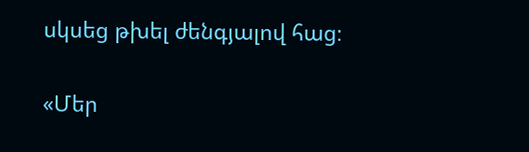սկսեց թխել ժենգյալով հաց։

«Մեր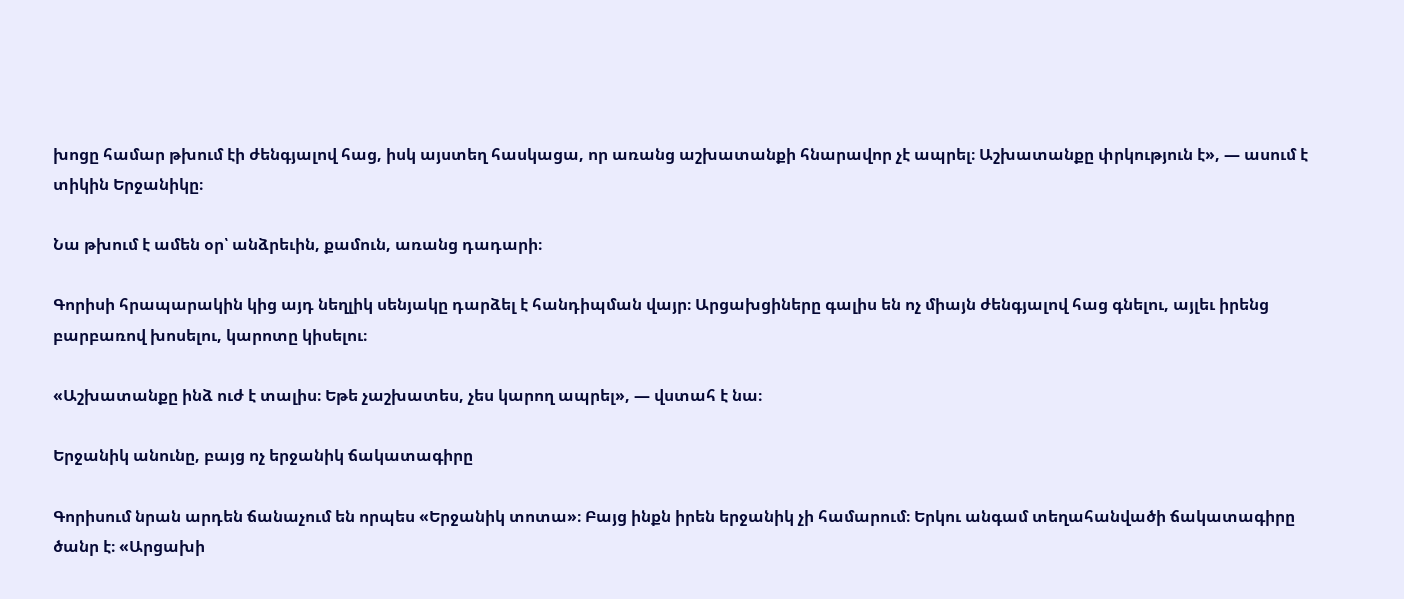խոցը համար թխում էի ժենգյալով հաց, իսկ այստեղ հասկացա, որ առանց աշխատանքի հնարավոր չէ ապրել։ Աշխատանքը փրկություն է», — ասում է տիկին Երջանիկը։

Նա թխում է ամեն օր՝ անձրեւին, քամուն, առանց դադարի։

Գորիսի հրապարակին կից այդ նեղլիկ սենյակը դարձել է հանդիպման վայր։ Արցախցիները գալիս են ոչ միայն ժենգյալով հաց գնելու, այլեւ իրենց բարբառով խոսելու, կարոտը կիսելու։

«Աշխատանքը ինձ ուժ է տալիս։ Եթե չաշխատես, չես կարող ապրել», — վստահ է նա։

Երջանիկ անունը, բայց ոչ երջանիկ ճակատագիրը

Գորիսում նրան արդեն ճանաչում են որպես «Երջանիկ տոտա»։ Բայց ինքն իրեն երջանիկ չի համարում։ Երկու անգամ տեղահանվածի ճակատագիրը ծանր է։ «Արցախի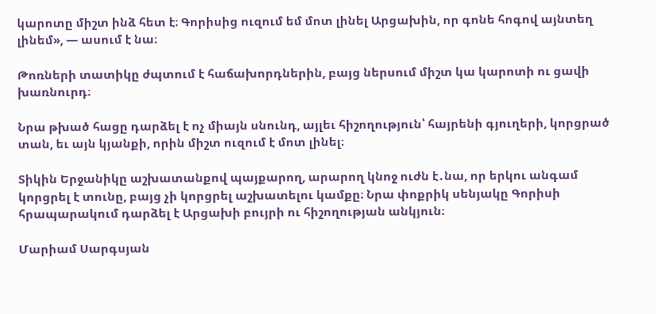կարոտը միշտ ինձ հետ է։ Գորիսից ուզում եմ մոտ լինել Արցախին, որ գոնե հոգով այնտեղ լինեմ», — ասում է նա։

Թոռների տատիկը ժպտում է հաճախորդներին, բայց ներսում միշտ կա կարոտի ու ցավի խառնուրդ։

Նրա թխած հացը դարձել է ոչ միայն սնունդ, այլեւ հիշողություն՝ հայրենի գյուղերի, կորցրած տան, եւ այն կյանքի, որին միշտ ուզում է մոտ լինել։

Տիկին Երջանիկը աշխատանքով պայքարող, արարող կնոջ ուժն է․նա, որ երկու անգամ կորցրել է տունը, բայց չի կորցրել աշխատելու կամքը։ Նրա փոքրիկ սենյակը Գորիսի հրապարակում դարձել է Արցախի բույրի ու հիշողության անկյուն։

Մարիամ Սարգսյան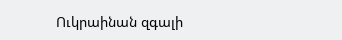Ուկրաինան զգալի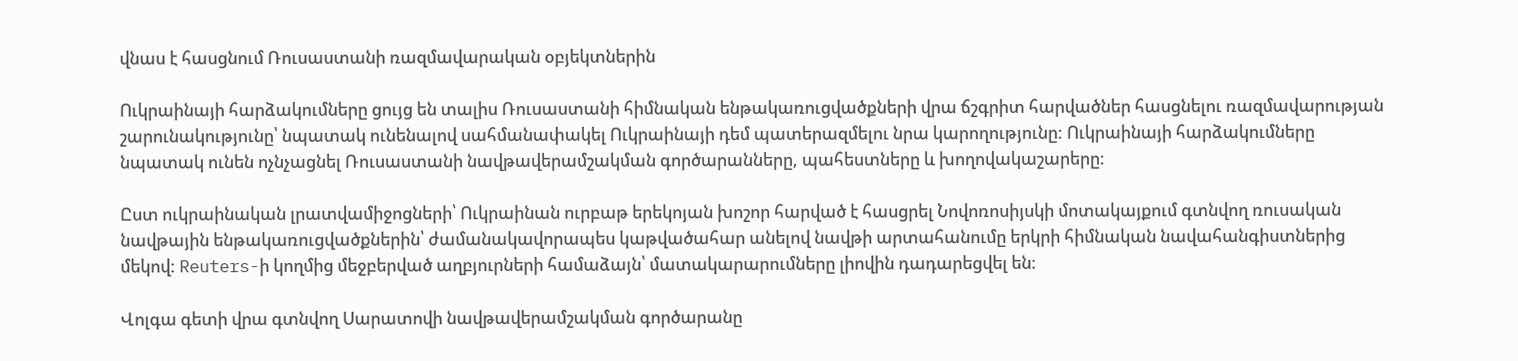վնաս է հասցնում Ռուսաստանի ռազմավարական օբյեկտներին

Ուկրաինայի հարձակումները ցույց են տալիս Ռուսաստանի հիմնական ենթակառուցվածքների վրա ճշգրիտ հարվածներ հասցնելու ռազմավարության շարունակությունը՝ նպատակ ունենալով սահմանափակել Ուկրաինայի դեմ պատերազմելու նրա կարողությունը: Ուկրաինայի հարձակումները նպատակ ունեն ոչնչացնել Ռուսաստանի նավթավերամշակման գործարանները, պահեստները և խողովակաշարերը։

Ըստ ուկրաինական լրատվամիջոցների՝ Ուկրաինան ուրբաթ երեկոյան խոշոր հարված է հասցրել Նովոռոսիյսկի մոտակայքում գտնվող ռուսական նավթային ենթակառուցվածքներին՝ ժամանակավորապես կաթվածահար անելով նավթի արտահանումը երկրի հիմնական նավահանգիստներից մեկով: Reuters-ի կողմից մեջբերված աղբյուրների համաձայն՝ մատակարարումները լիովին դադարեցվել են։

Վոլգա գետի վրա գտնվող Սարատովի նավթավերամշակման գործարանը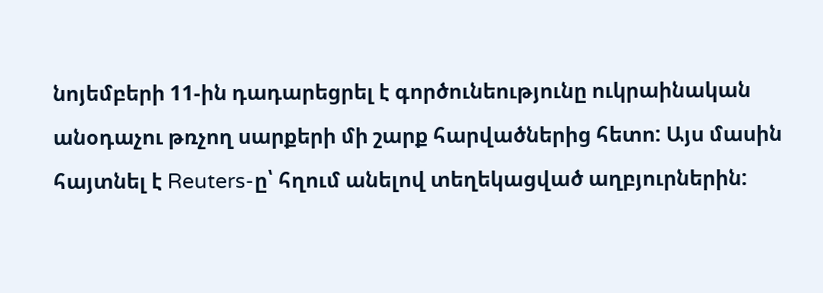նոյեմբերի 11-ին դադարեցրել է գործունեությունը ուկրաինական անօդաչու թռչող սարքերի մի շարք հարվածներից հետո: Այս մասին հայտնել է Reuters-ը՝ հղում անելով տեղեկացված աղբյուրներին: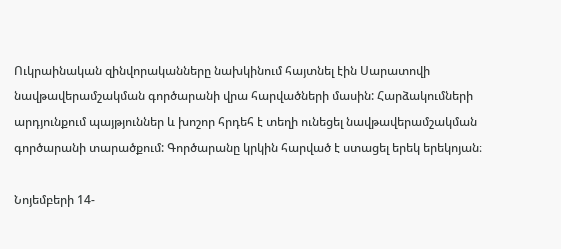Ուկրաինական զինվորականները նախկինում հայտնել էին Սարատովի նավթավերամշակման գործարանի վրա հարվածների մասին: Հարձակումների արդյունքում պայթյուններ և խոշոր հրդեհ է տեղի ունեցել նավթավերամշակման գործարանի տարածքում: Գործարանը կրկին հարված է ստացել երեկ երեկոյան։

Նոյեմբերի 14-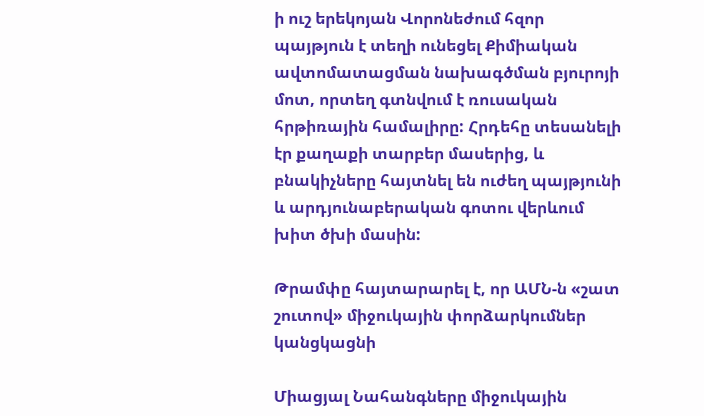ի ուշ երեկոյան Վորոնեժում հզոր պայթյուն է տեղի ունեցել Քիմիական ավտոմատացման նախագծման բյուրոյի մոտ, որտեղ գտնվում է ռուսական հրթիռային համալիրը: Հրդեհը տեսանելի էր քաղաքի տարբեր մասերից, և բնակիչները հայտնել են ուժեղ պայթյունի և արդյունաբերական գոտու վերևում խիտ ծխի մասին:

Թրամփը հայտարարել է, որ ԱՄՆ-ն «շատ շուտով» միջուկային փորձարկումներ կանցկացնի

Միացյալ Նահանգները միջուկային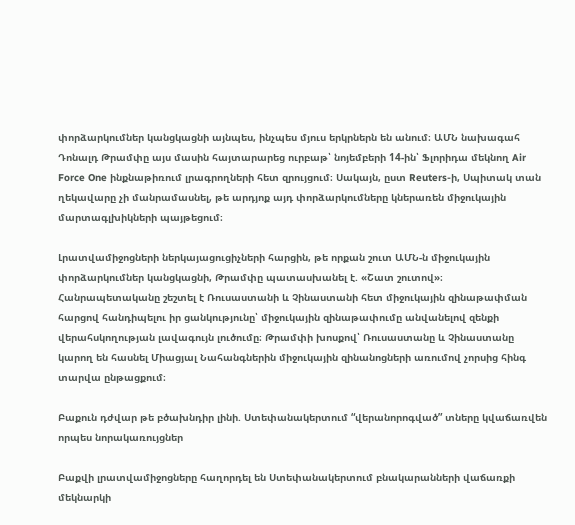փորձարկումներ կանցկացնի այնպես, ինչպես մյուս երկրներն են անում։ ԱՄՆ նախագահ Դոնալդ Թրամփը այս մասին հայտարարեց ուրբաթ՝ նոյեմբերի 14-ին՝ Ֆլորիդա մեկնող Air Force One ինքնաթիռում լրագրողների հետ զրույցում։ Սակայն, ըստ Reuters-ի, Սպիտակ տան ղեկավարը չի մանրամասնել, թե արդյոք այդ փորձարկումները կներառեն միջուկային մարտագլխիկների պայթեցում։

Լրատվամիջոցների ներկայացուցիչների հարցին, թե որքան շուտ ԱՄՆ-ն միջուկային փորձարկումներ կանցկացնի, Թրամփը պատասխանել է. «Շատ շուտով»։ Հանրապետականը շեշտել է Ռուսաստանի և Չինաստանի հետ միջուկային զինաթափման հարցով հանդիպելու իր ցանկությունը՝ միջուկային զինաթափումը անվանելով զենքի վերահսկողության լավագույն լուծումը։ Թրամփի խոսքով՝ Ռուսաստանը և Չինաստանը կարող են հասնել Միացյալ Նահանգներին միջուկային զինանոցների առումով չորսից հինգ տարվա ընթացքում։

Բաքուն դժվար թե բծախնդիր լինի. Ստեփանակերտում “վերանորոգված” տները կվաճառվեն որպես նորակառույցներ

Բաքվի լրատվամիջոցները հաղորդել են Ստեփանակերտում բնակարանների վաճառքի մեկնարկի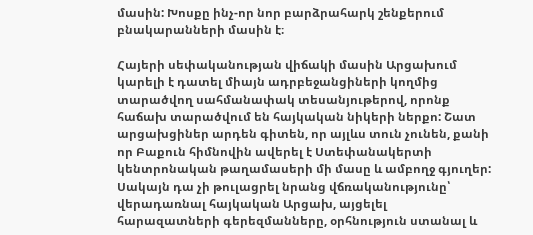մասին: Խոսքը ինչ-որ նոր բարձրահարկ շենքերում բնակարանների մասին է։

Հայերի սեփականության վիճակի մասին Արցախում կարելի է դատել միայն ադրբեջանցիների կողմից տարածվող սահմանափակ տեսանյութերով, որոնք հաճախ տարածվում են հայկական նիկերի ներքո: Շատ արցախցիներ արդեն գիտեն, որ այլևս տուն չունեն, քանի որ Բաքուն հիմնովին ավերել է Ստեփանակերտի կենտրոնական թաղամասերի մի մասը և ամբողջ գյուղեր: Սակայն դա չի թուլացրել նրանց վճռականությունը՝ վերադառնալ հայկական Արցախ, այցելել հարազատների գերեզմանները, օրհնություն ստանալ և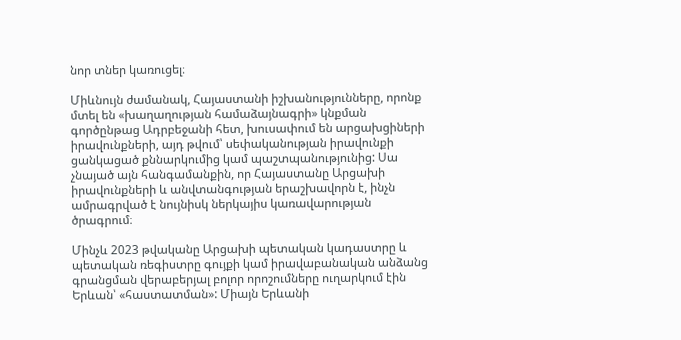նոր տներ կառուցել։

Միևնույն ժամանակ, Հայաստանի իշխանությունները, որոնք մտել են «խաղաղության համաձայնագրի» կնքման գործընթաց Ադրբեջանի հետ, խուսափում են արցախցիների իրավունքների, այդ թվում՝ սեփականության իրավունքի ցանկացած քննարկումից կամ պաշտպանությունից: Սա չնայած այն հանգամանքին, որ Հայաստանը Արցախի իրավունքների և անվտանգության երաշխավորն է, ինչն ամրագրված է նույնիսկ ներկայիս կառավարության ծրագրում։

Մինչև 2023 թվականը Արցախի պետական կադաստրը և պետական ռեգիստրը գույքի կամ իրավաբանական անձանց գրանցման վերաբերյալ բոլոր որոշումները ուղարկում էին Երևան՝ «հաստատման»: Միայն Երևանի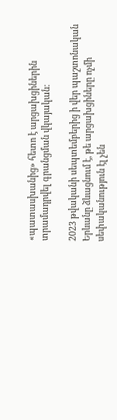«պատասխանից» հետո է արցախցիներին տրամադրվել գրանցման վկայական։

2023 թվականի սեպտեմբերից ի վեր պաշտոնական Երևանը ձևացնում է, թե արցախցիները ոչմի սեփականություն էլ չեն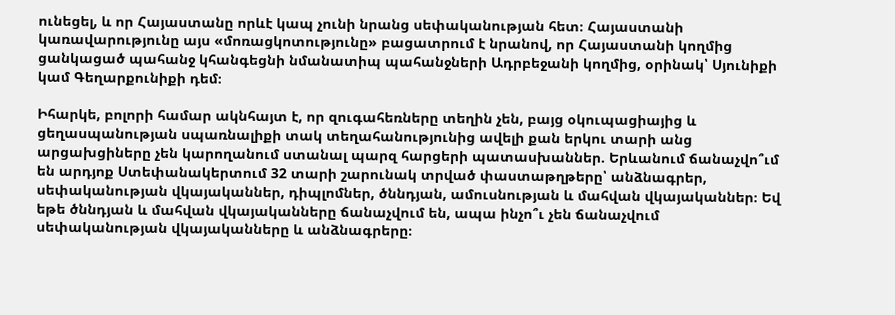ունեցել, և որ Հայաստանը որևէ կապ չունի նրանց սեփականության հետ։ Հայաստանի կառավարությունը այս «մոռացկոտությունը» բացատրում է նրանով, որ Հայաստանի կողմից ցանկացած պահանջ կհանգեցնի նմանատիպ պահանջների Ադրբեջանի կողմից, օրինակ՝ Սյունիքի կամ Գեղարքունիքի դեմ։

Իհարկե, բոլորի համար ակնհայտ է, որ զուգահեռները տեղին չեն, բայց օկուպացիայից և ցեղասպանության սպառնալիքի տակ տեղահանությունից ավելի քան երկու տարի անց արցախցիները չեն կարողանում ստանալ պարզ հարցերի պատասխաններ. Երևանում ճանաչվո՞ւմ են արդյոք Ստեփանակերտում 32 տարի շարունակ տրված փաստաթղթերը՝ անձնագրեր, սեփականության վկայականներ, դիպլոմներ, ծննդյան, ամուսնության և մահվան վկայականներ։ Եվ եթե ծննդյան և մահվան վկայականները ճանաչվում են, ապա ինչո՞ւ չեն ճանաչվում սեփականության վկայականները և անձնագրերը։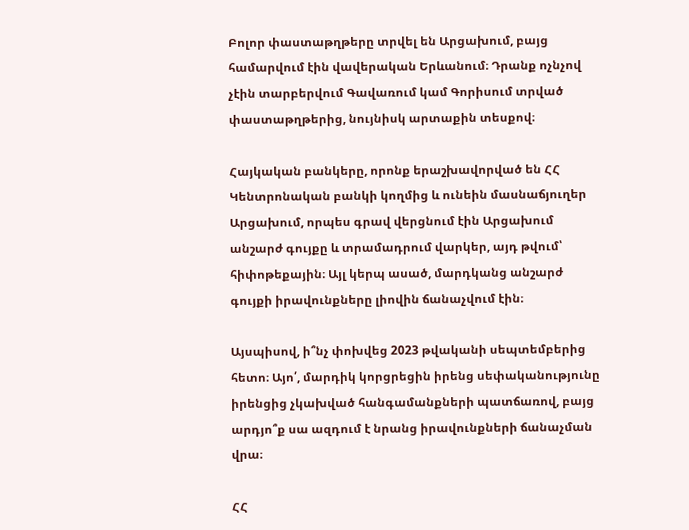Բոլոր փաստաթղթերը տրվել են Արցախում, բայց համարվում էին վավերական Երևանում։ Դրանք ոչնչով չէին տարբերվում Գավառում կամ Գորիսում տրված փաստաթղթերից, նույնիսկ արտաքին տեսքով։

Հայկական բանկերը, որոնք երաշխավորված են ՀՀ Կենտրոնական բանկի կողմից և ունեին մասնաճյուղեր Արցախում, որպես գրավ վերցնում էին Արցախում անշարժ գույքը և տրամադրում վարկեր, այդ թվում՝ հիփոթեքային։ Այլ կերպ ասած, մարդկանց անշարժ գույքի իրավունքները լիովին ճանաչվում էին։

Այսպիսով, ի՞նչ փոխվեց 2023 թվականի սեպտեմբերից հետո։ Այո՛, մարդիկ կորցրեցին իրենց սեփականությունը իրենցից չկախված հանգամանքների պատճառով, բայց արդյո՞ք սա ազդում է նրանց իրավունքների ճանաչման վրա։

ՀՀ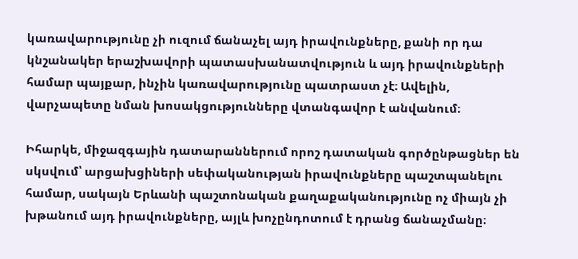կառավարությունը չի ուզում ճանաչել այդ իրավունքները, քանի որ դա կնշանակեր երաշխավորի պատասխանատվություն և այդ իրավունքների համար պայքար, ինչին կառավարությունը պատրաստ չէ։ Ավելին, վարչապետը նման խոսակցությունները վտանգավոր է անվանում։

Իհարկե, միջազգային դատարաններում որոշ դատական գործընթացներ են սկսվում՝ արցախցիների սեփականության իրավունքները պաշտպանելու համար, սակայն Երևանի պաշտոնական քաղաքականությունը ոչ միայն չի խթանում այդ իրավունքները, այլև խոչընդոտում է դրանց ճանաչմանը։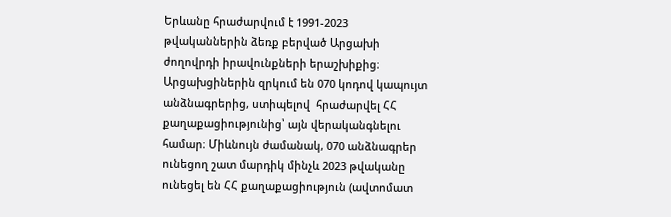Երևանը հրաժարվում է 1991-2023 թվականներին ձեռք բերված Արցախի ժողովրդի իրավունքների երաշխիքից։ Արցախցիներին զրկում են 070 կոդով կապույտ անձնագրերից, ստիպելով  հրաժարվել ՀՀ քաղաքացիությունից՝ այն վերականգնելու համար։ Միևնույն ժամանակ, 070 անձնագրեր ունեցող շատ մարդիկ մինչև 2023 թվականը ունեցել են ՀՀ քաղաքացիություն (ավտոմատ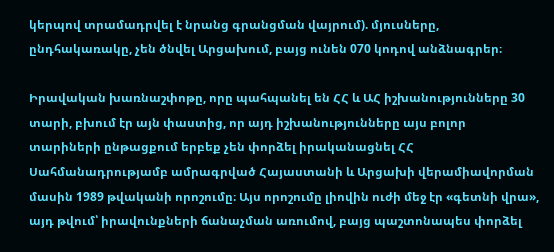կերպով տրամադրվել է նրանց գրանցման վայրում). մյուսները, ընդհակառակը, չեն ծնվել Արցախում, բայց ունեն 070 կոդով անձնագրեր։

Իրավական խառնաշփոթը, որը պահպանել են ՀՀ և ԱՀ իշխանությունները 30 տարի, բխում էր այն փաստից, որ այդ իշխանությունները այս բոլոր տարիների ընթացքում երբեք չեն փորձել իրականացնել ՀՀ Սահմանադրությամբ ամրագրված Հայաստանի և Արցախի վերամիավորման մասին 1989 թվականի որոշումը։ Այս որոշումը լիովին ուժի մեջ էր «գետնի վրա», այդ թվում՝ իրավունքների ճանաչման առումով, բայց պաշտոնապես փորձել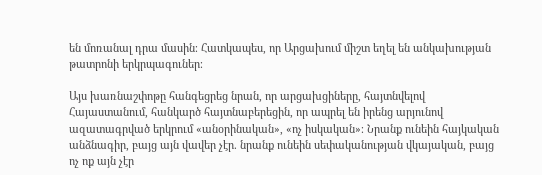են մոռանալ դրա մասին։ Հատկապես, որ Արցախում միշտ եղել են անկախության թատրոնի երկրպագուներ։

Այս խառնաշփոթը հանգեցրեց նրան, որ արցախցիները, հայտնվելով Հայաստանում, հանկարծ հայտնաբերեցին, որ ապրել են իրենց արյունով ազատագրված երկրում «անօրինական», «ոչ իսկական»։ Նրանք ունեին հայկական անձնագիր, բայց այն վավեր չէր. նրանք ունեին սեփականության վկայական, բայց ոչ ոք այն չէր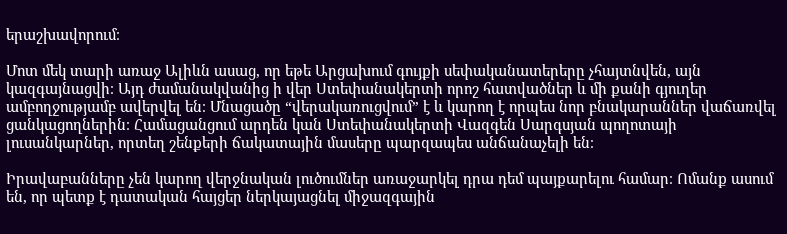երաշխավորում։

Մոտ մեկ տարի առաջ Ալիևն ասաց, որ եթե Արցախում գույքի սեփականատերերը չհայտնվեն, այն կազգայնացվի։ Այդ ժամանակվանից ի վեր Ստեփանակերտի որոշ հատվածներ և մի քանի գյուղեր ամբողջությամբ ավերվել են։ Մնացածը “վերակառուցվում” է և կարող է որպես նոր բնակարաններ վաճառվել ցանկացողներին։ Համացանցում արդեն կան Ստեփանակերտի Վազգեն Սարգսյան պողոտայի լուսանկարներ, որտեղ շենքերի ճակատային մասերը պարզապես անճանաչելի են։

Իրավաբանները չեն կարող վերջնական լուծումներ առաջարկել դրա դեմ պայքարելու համար։ Ոմանք ասում են, որ պետք է դատական հայցեր ներկայացնել միջազգային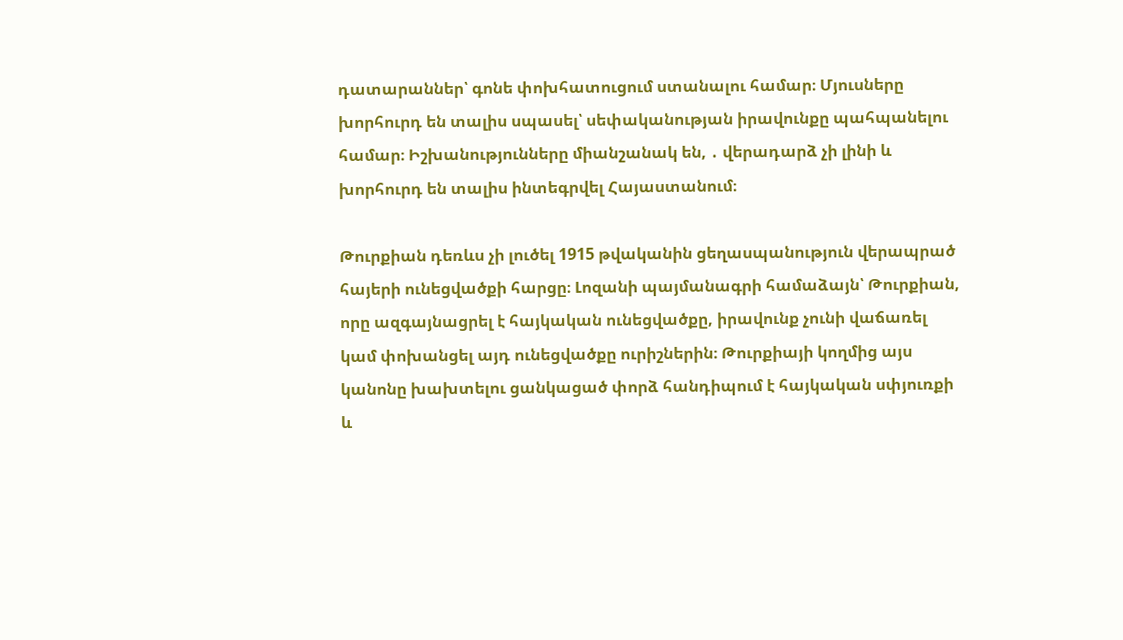դատարաններ՝ գոնե փոխհատուցում ստանալու համար։ Մյուսները խորհուրդ են տալիս սպասել՝ սեփականության իրավունքը պահպանելու համար։ Իշխանությունները միանշանակ են, ․ վերադարձ չի լինի և խորհուրդ են տալիս ինտեգրվել Հայաստանում։

Թուրքիան դեռևս չի լուծել 1915 թվականին ցեղասպանություն վերապրած հայերի ունեցվածքի հարցը։ Լոզանի պայմանագրի համաձայն՝ Թուրքիան, որը ազգայնացրել է հայկական ունեցվածքը, իրավունք չունի վաճառել կամ փոխանցել այդ ունեցվածքը ուրիշներին։ Թուրքիայի կողմից այս կանոնը խախտելու ցանկացած փորձ հանդիպում է հայկական սփյուռքի և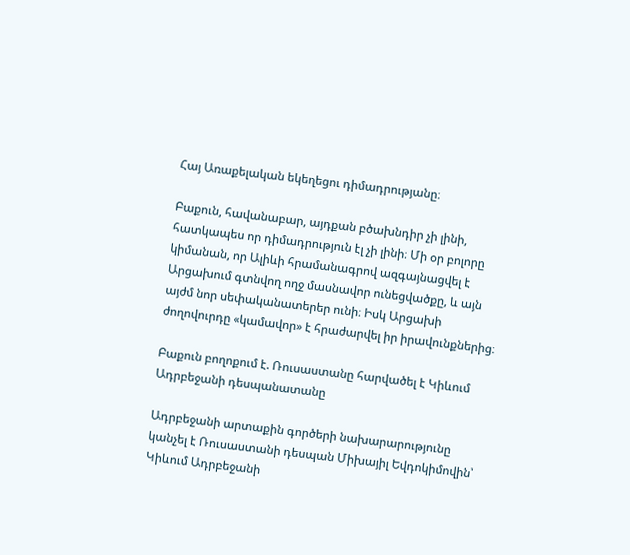Հայ Առաքելական եկեղեցու դիմադրությանը։

Բաքուն, հավանաբար, այդքան բծախնդիր չի լինի, հատկապես որ դիմադրություն էլ չի լինի։ Մի օր բոլորը կիմանան, որ Ալիևի հրամանագրով ազգայնացվել է Արցախում գտնվող ողջ մասնավոր ունեցվածքը, և այն այժմ նոր սեփականատերեր ունի։ Իսկ Արցախի ժողովուրդը «կամավոր» է հրաժարվել իր իրավունքներից։

Բաքուն բողոքում է. Ռուսաստանը հարվածել է Կիևում Ադրբեջանի դեսպանատանը

Ադրբեջանի արտաքին գործերի նախարարությունը կանչել է Ռուսաստանի դեսպան Միխայիլ Եվդոկիմովին՝ Կիևում Ադրբեջանի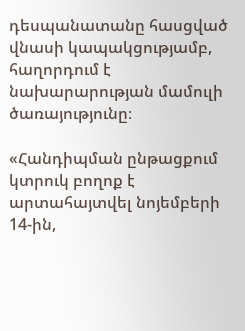դեսպանատանը հասցված վնասի կապակցությամբ, հաղորդում է նախարարության մամուլի ծառայությունը։

«Հանդիպման ընթացքում կտրուկ բողոք է արտահայտվել նոյեմբերի 14-ին,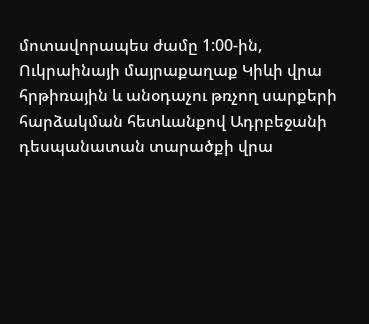մոտավորապես ժամը 1:00-ին, Ուկրաինայի մայրաքաղաք Կիևի վրա հրթիռային և անօդաչու թռչող սարքերի հարձակման հետևանքով Ադրբեջանի դեսպանատան տարածքի վրա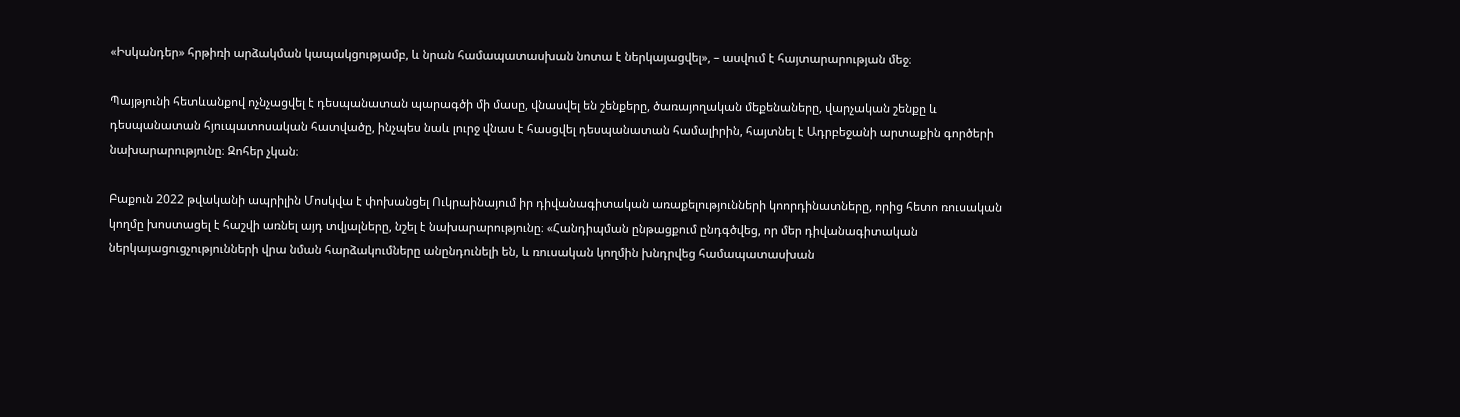«Իսկանդեր» հրթիռի արձակման կապակցությամբ, և նրան համապատասխան նոտա է ներկայացվել», – ասվում է հայտարարության մեջ։

Պայթյունի հետևանքով ոչնչացվել է դեսպանատան պարագծի մի մասը, վնասվել են շենքերը, ծառայողական մեքենաները, վարչական շենքը և դեսպանատան հյուպատոսական հատվածը, ինչպես նաև լուրջ վնաս է հասցվել դեսպանատան համալիրին, հայտնել է Ադրբեջանի արտաքին գործերի նախարարությունը։ Զոհեր չկան։

Բաքուն 2022 թվականի ապրիլին Մոսկվա է փոխանցել Ուկրաինայում իր դիվանագիտական առաքելությունների կոորդինատները, որից հետո ռուսական կողմը խոստացել է հաշվի առնել այդ տվյալները, նշել է նախարարությունը։ «Հանդիպման ընթացքում ընդգծվեց, որ մեր դիվանագիտական ներկայացուցչությունների վրա նման հարձակումները անընդունելի են, և ռուսական կողմին խնդրվեց համապատասխան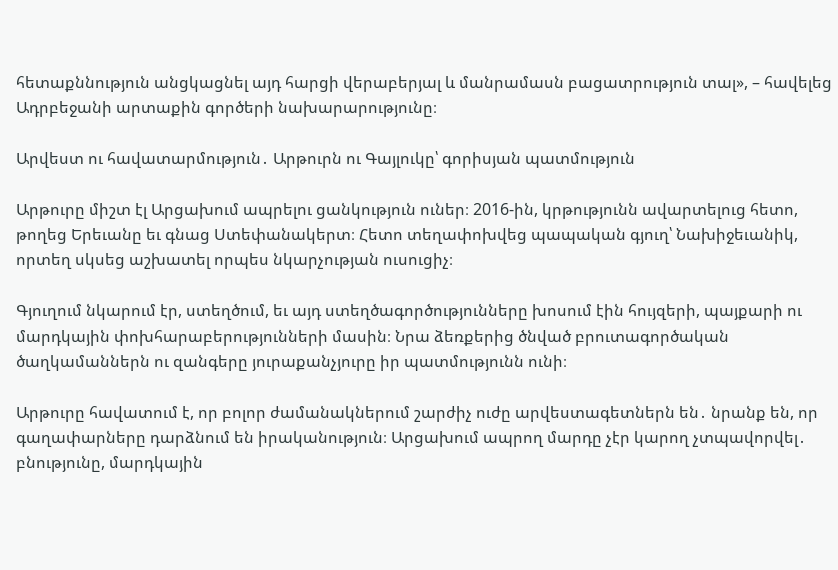հետաքննություն անցկացնել այդ հարցի վերաբերյալ և մանրամասն բացատրություն տալ», – հավելեց Ադրբեջանի արտաքին գործերի նախարարությունը։

Արվեստ ու հավատարմություն․ Արթուրն ու Գայլուկը՝ գորիսյան պատմություն

Արթուրը միշտ էլ Արցախում ապրելու ցանկություն ուներ։ 2016-ին, կրթությունն ավարտելուց հետո, թողեց Երեւանը եւ գնաց Ստեփանակերտ։ Հետո տեղափոխվեց պապական գյուղ՝ Նախիջեւանիկ, որտեղ սկսեց աշխատել որպես նկարչության ուսուցիչ։

Գյուղում նկարում էր, ստեղծում, եւ այդ ստեղծագործությունները խոսում էին հույզերի, պայքարի ու մարդկային փոխհարաբերությունների մասին։ Նրա ձեռքերից ծնված բրուտագործական ծաղկամաններն ու զանգերը յուրաքանչյուրը իր պատմությունն ունի։

Արթուրը հավատում է, որ բոլոր ժամանակներում շարժիչ ուժը արվեստագետներն են․ նրանք են, որ գաղափարները դարձնում են իրականություն։ Արցախում ապրող մարդը չէր կարող չտպավորվել․ բնությունը, մարդկային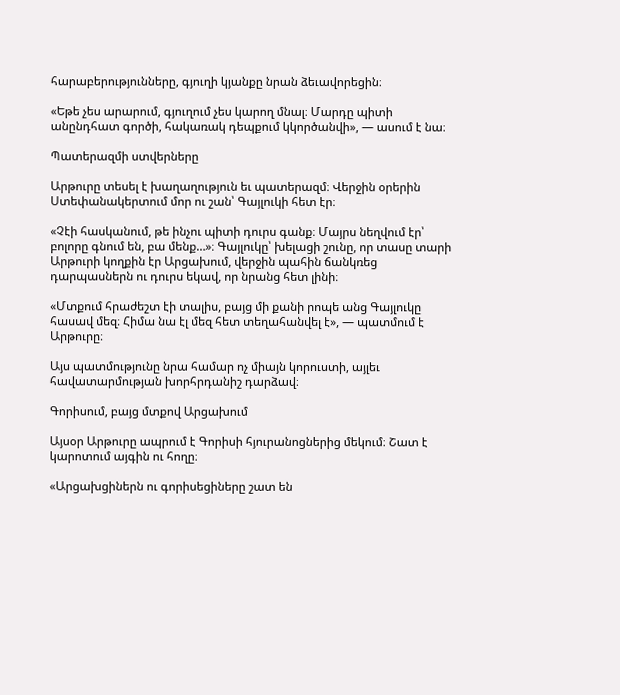հարաբերությունները, գյուղի կյանքը նրան ձեւավորեցին։

«Եթե չես արարում, գյուղում չես կարող մնալ։ Մարդը պիտի անընդհատ գործի, հակառակ դեպքում կկործանվի», — ասում է նա։

Պատերազմի ստվերները

Արթուրը տեսել է խաղաղություն եւ պատերազմ։ Վերջին օրերին Ստեփանակերտում մոր ու շան՝ Գայլուկի հետ էր։

«Չէի հասկանում, թե ինչու պիտի դուրս գանք։ Մայրս նեղվում էր՝ բոլորը գնում են, բա մենք…»։ Գայլուկը՝ խելացի շունը, որ տասը տարի Արթուրի կողքին էր Արցախում, վերջին պահին ճանկռեց դարպասներն ու դուրս եկավ, որ նրանց հետ լինի։

«Մտքում հրաժեշտ էի տալիս, բայց մի քանի րոպե անց Գայլուկը հասավ մեզ։ Հիմա նա էլ մեզ հետ տեղահանվել է», — պատմում է Արթուրը։

Այս պատմությունը նրա համար ոչ միայն կորուստի, այլեւ հավատարմության խորհրդանիշ դարձավ։

Գորիսում, բայց մտքով Արցախում

Այսօր Արթուրը ապրում է Գորիսի հյուրանոցներից մեկում։ Շատ է կարոտում այգին ու հողը։

«Արցախցիներն ու գորիսեցիները շատ են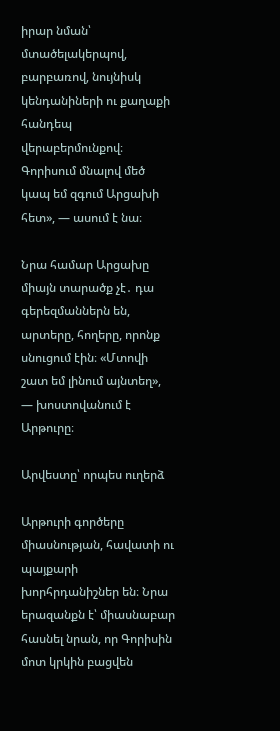իրար նման՝ մտածելակերպով, բարբառով, նույնիսկ կենդանիների ու քաղաքի հանդեպ վերաբերմունքով։ Գորիսում մնալով մեծ կապ եմ զգում Արցախի հետ», — ասում է նա։

Նրա համար Արցախը միայն տարածք չէ․ դա գերեզմաններն են, արտերը, հողերը, որոնք սնուցում էին։ «Մտովի շատ եմ լինում այնտեղ», — խոստովանում է Արթուրը։

Արվեստը՝ որպես ուղերձ

Արթուրի գործերը միասնության, հավատի ու պայքարի խորհրդանիշներ են։ Նրա երազանքն է՝ միասնաբար հասնել նրան, որ Գորիսին մոտ կրկին բացվեն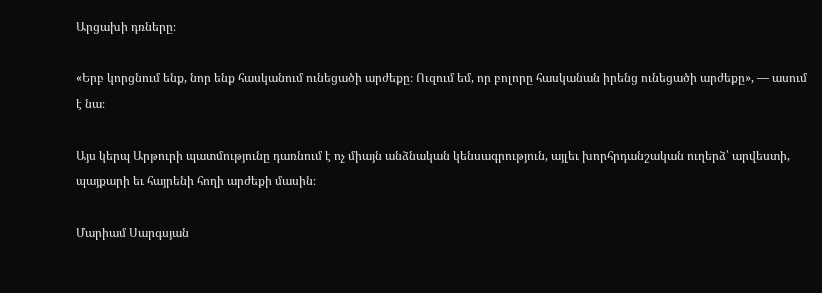Արցախի դռները։

«Երբ կորցնում ենք, նոր ենք հասկանում ունեցածի արժեքը։ Ուզում եմ, որ բոլորը հասկանան իրենց ունեցածի արժեքը», — ասում է նա։

Այս կերպ Արթուրի պատմությունը դառնում է ոչ միայն անձնական կենսագրություն, այլեւ խորհրդանշական ուղերձ՝ արվեստի, պայքարի եւ հայրենի հողի արժեքի մասին։

Մարիամ Սարգսյան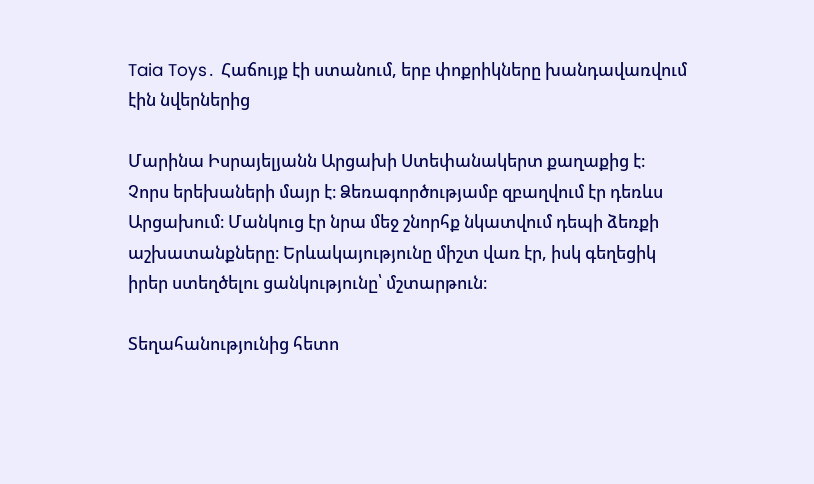Taia Toys․ Հաճույք էի ստանում, երբ փոքրիկները խանդավառվում էին նվերներից

Մարինա Իսրայելյանն Արցախի Ստեփանակերտ քաղաքից է։ Չորս երեխաների մայր է։ Ձեռագործությամբ զբաղվում էր դեռևս Արցախում։ Մանկուց էր նրա մեջ շնորհք նկատվում դեպի ձեռքի աշխատանքները։ Երևակայությունը միշտ վառ էր, իսկ գեղեցիկ իրեր ստեղծելու ցանկությունը՝ մշտարթուն։

Տեղահանությունից հետո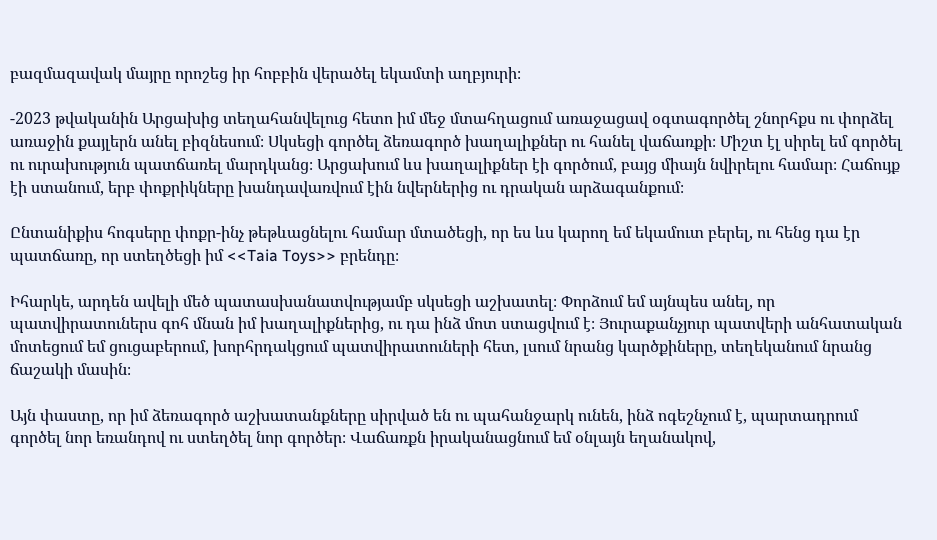բազմազավակ մայրը որոշեց իր հոբբին վերածել եկամտի աղբյուրի։

-2023 թվականին Արցախից տեղահանվելուց հետո իմ մեջ մտահղացում առաջացավ օգտագործել շնորհքս ու փորձել առաջին քայլերն անել բիզնեսում։ Սկսեցի գործել ձեռագործ խաղալիքներ ու հանել վաճառքի։ Միշտ էլ սիրել եմ գործել ու ուրախություն պատճառել մարդկանց։ Արցախում ևս խաղալիքներ էի գործում, բայց միայն նվիրելու համար։ Հաճույք էի ստանում, երբ փոքրիկները խանդավառվում էին նվերներից ու դրական արձագանքում։

Ընտանիքիս հոգսերը փոքր-ինչ թեթևացնելու համար մտածեցի, որ ես ևս կարող եմ եկամուտ բերել, ու հենց դա էր պատճառը, որ ստեղծեցի իմ <<Taia Toys>> բրենդը։

Իհարկե, արդեն ավելի մեծ պատասխանատվությամբ սկսեցի աշխատել։ Փորձում եմ այնպես անել, որ պատվիրատուներս գոհ մնան իմ խաղալիքներից, ու դա ինձ մոտ ստացվում է։ Յուրաքանչյուր պատվերի անհատական մոտեցում եմ ցուցաբերում, խորհրդակցում պատվիրատուների հետ, լսում նրանց կարծքիները, տեղեկանում նրանց ճաշակի մասին։

Այն փաստը, որ իմ ձեռագործ աշխատանքները սիրված են ու պահանջարկ ունեն, ինձ ոգեշնչում է, պարտադրում  գործել նոր եռանդով ու ստեղծել նոր գործեր։ Վաճառքն իրականացնում եմ օնլայն եղանակով,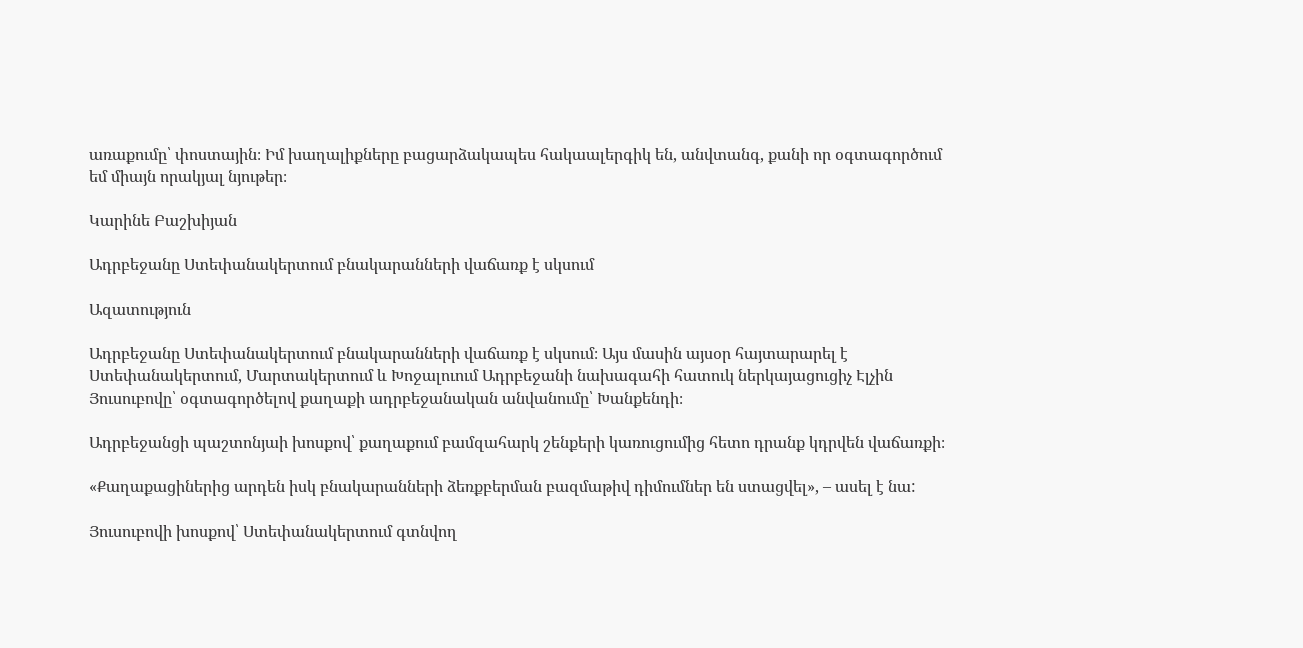առաքումը՝ փոստային։ Իմ խաղալիքները բացարձակապես հակաալերգիկ են, անվտանգ, քանի որ օգտագործում եմ միայն որակյալ նյութեր։

Կարինե Բաշխիյան

Ադրբեջանը Ստեփանակերտում բնակարանների վաճառք է սկսում

Ազատություն

Ադրբեջանը Ստեփանակերտում բնակարանների վաճառք է սկսում։ Այս մասին այսօր հայտարարել է Ստեփանակերտում, Մարտակերտում և Խոջալուում Ադրբեջանի նախագահի հատուկ ներկայացուցիչ Էլչին Յուսուբովը՝ օգտագործելով քաղաքի ադրբեջանական անվանումը՝ Խանքենդի։

Ադրբեջանցի պաշտոնյաի խոսքով՝ քաղաքում բամզահարկ շենքերի կառուցումից հետո դրանք կդրվեն վաճառքի։

«Քաղաքացիներից արդեն իսկ բնակարանների ձեռքբերման բազմաթիվ դիմումներ են ստացվել», – ասել է նա:

Յուսուբովի խոսքով՝ Ստեփանակերտում գտնվող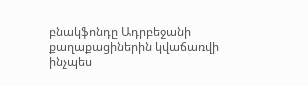բնակֆոնդը Ադրբեջանի քաղաքացիներին կվաճառվի ինչպես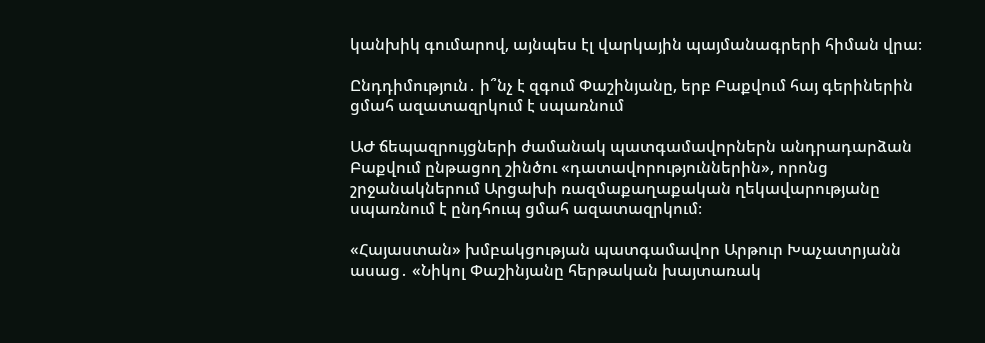կանխիկ գումարով, այնպես էլ վարկային պայմանագրերի հիման վրա։

Ընդդիմություն․ ի՞նչ է զգում Փաշինյանը, երբ Բաքվում հայ գերիներին ցմահ ազատազրկում է սպառնում

ԱԺ ճեպազրույցների ժամանակ պատգամավորներն անդրադարձան Բաքվում ընթացող շինծու «դատավորություններին», որոնց շրջանակներում Արցախի ռազմաքաղաքական ղեկավարությանը սպառնում է ընդհուպ ցմահ ազատազրկում։

«Հայաստան» խմբակցության պատգամավոր Արթուր Խաչատրյանն ասաց․ «Նիկոլ Փաշինյանը հերթական խայտառակ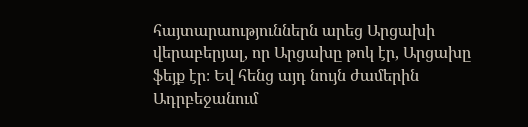հայտարաություններն արեց Արցախի վերաբերյալ, որ Արցախը թոկ էր, Արցախը ֆեյք էր։ Եվ հենց այդ նույն ժամերին Ադրբեջանում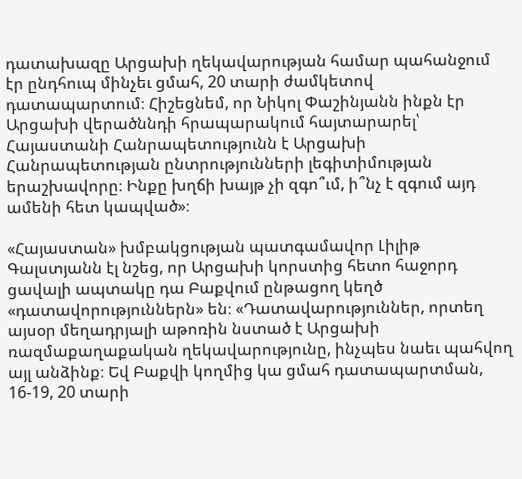դատախազը Արցախի ղեկավարության համար պահանջում էր ընդհուպ մինչեւ ցմահ, 20 տարի ժամկետով դատապարտում։ Հիշեցնեմ, որ Նիկոլ Փաշինյանն ինքն էր Արցախի վերածննդի հրապարակում հայտարարել՝ Հայաստանի Հանրապետությունն է Արցախի Հանրապետության ընտրությունների լեգիտիմության երաշխավորը։ Ինքը խղճի խայթ չի զգո՞ւմ, ի՞նչ է զգում այդ ամենի հետ կապված»։

«Հայաստան» խմբակցության պատգամավոր Լիլիթ Գալստյանն էլ նշեց, որ Արցախի կորստից հետո հաջորդ ցավալի ապտակը դա Բաքվում ընթացող կեղծ «դատավորություններն» են։ «Դատավարություններ, որտեղ այսօր մեղադրյալի աթոռին նստած է Արցախի ռազմաքաղաքական ղեկավարությունը, ինչպես նաեւ պահվող այլ անձինք։ Եվ Բաքվի կողմից կա ցմահ դատապարտման, 16-19, 20 տարի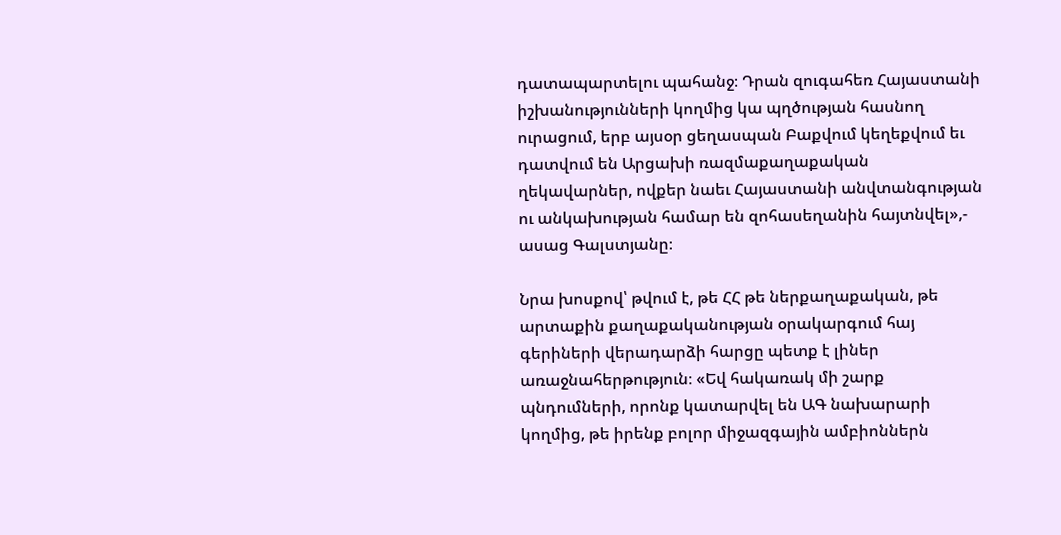դատապարտելու պահանջ։ Դրան զուգահեռ Հայաստանի իշխանությունների կողմից կա պղծության հասնող ուրացում, երբ այսօր ցեղասպան Բաքվում կեղեքվում եւ դատվում են Արցախի ռազմաքաղաքական ղեկավարներ, ովքեր նաեւ Հայաստանի անվտանգության ու անկախության համար են զոհասեղանին հայտնվել»,- ասաց Գալստյանը։

Նրա խոսքով՝ թվում է, թե ՀՀ թե ներքաղաքական, թե արտաքին քաղաքականության օրակարգում հայ գերիների վերադարձի հարցը պետք է լիներ առաջնահերթություն։ «Եվ հակառակ մի շարք պնդումների, որոնք կատարվել են ԱԳ նախարարի կողմից, թե իրենք բոլոր միջազգային ամբիոններն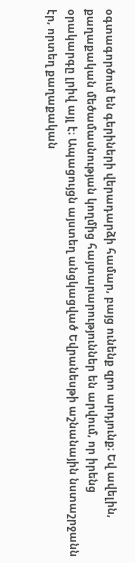օգտագործում են գերիների վերադարձի համար, բայց ունենք զրո արդյունք։ Եվ ավելին, քաղաքական մեծամասնության կողմից հայտարարություններ են արվում, որ իրենց օրակարգը լրիվ այլ է։ Ապացույցն այստեղ անցկացված Եվրանեսթի աշնանային նստաշրջանն էր, որտեղ քաղաքական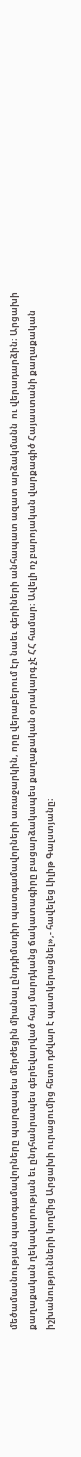մեծամասնության պատգամավորները պարզապես մերժեցին միանալ ընդդիմադիր պատգամավորների առաջարկին, որը վերաբերում էր նաեւ գերիների անհապատ ազատ արձակմանն  ու վերադարձին։ Արցախի քաղաքական ղեկավարության եւ ընդհանրապես գերեվարված հայ մարդկանց ճակատագիրը բացարձակապես քաղաքական օրակարգ չէ ՀՀ համար։ Ավելի ոչ բարոյական վարքագիծ Հայաստանի քաղաքական իշխանությունների կողմից Արցախի ուրացումից հետո դժվար է պատկերացնել»,- հավելեց Լիլիթ Գալստյանը։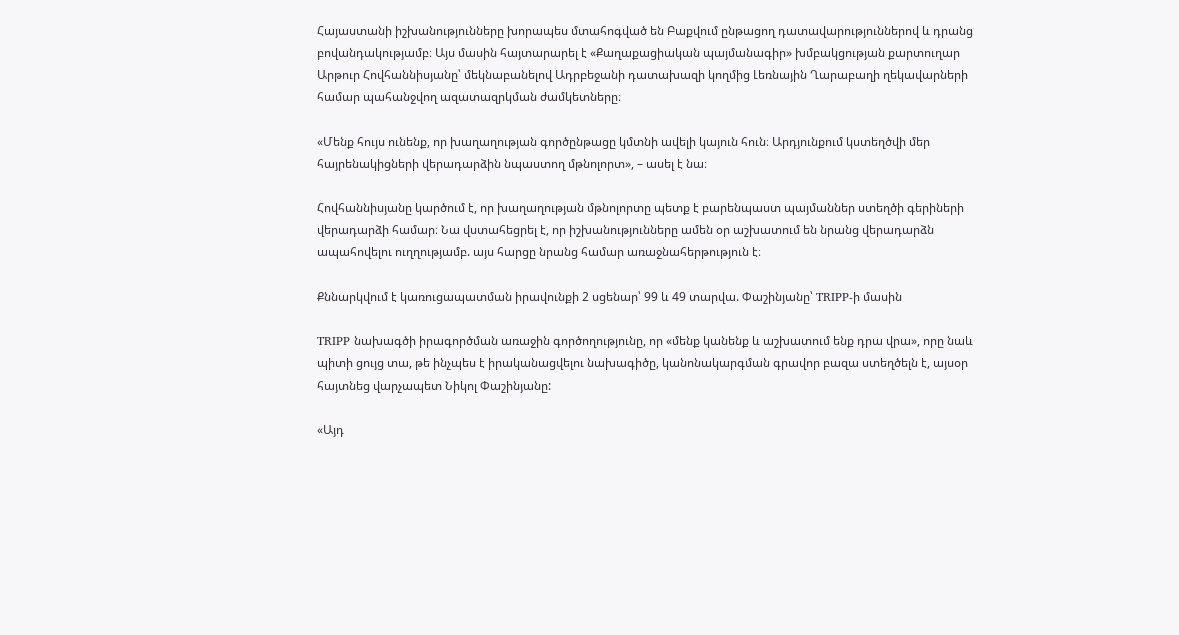Հայաստանի իշխանությունները խորապես մտահոգված են Բաքվում ընթացող դատավարություններով և դրանց բովանդակությամբ։ Այս մասին հայտարարել է «Քաղաքացիական պայմանագիր» խմբակցության քարտուղար Արթուր Հովհաննիսյանը՝ մեկնաբանելով Ադրբեջանի դատախազի կողմից Լեռնային Ղարաբաղի ղեկավարների համար պահանջվող ազատազրկման ժամկետները։

«Մենք հույս ունենք, որ խաղաղության գործընթացը կմտնի ավելի կայուն հուն։ Արդյունքում կստեղծվի մեր հայրենակիցների վերադարձին նպաստող մթնոլորտ», – ասել է նա։

Հովհաննիսյանը կարծում է, որ խաղաղության մթնոլորտը պետք է բարենպաստ պայմաններ ստեղծի գերիների վերադարձի համար։ Նա վստահեցրել է, որ իշխանությունները ամեն օր աշխատում են նրանց վերադարձն ապահովելու ուղղությամբ. այս հարցը նրանց համար առաջնահերթություն է։

Քննարկվում է կառուցապատման իրավունքի 2 սցենար՝ 99 և 49 տարվա. Փաշինյանը՝ TRIPP-ի մասին

TRIPP նախագծի իրագործման առաջին գործողությունը, որ «մենք կանենք և աշխատում ենք դրա վրա», որը նաև պիտի ցույց տա, թե ինչպես է իրականացվելու նախագիծը, կանոնակարգման գրավոր բազա ստեղծելն է, այսօր հայտնեց վարչապետ Նիկոլ Փաշինյանը:

«Այդ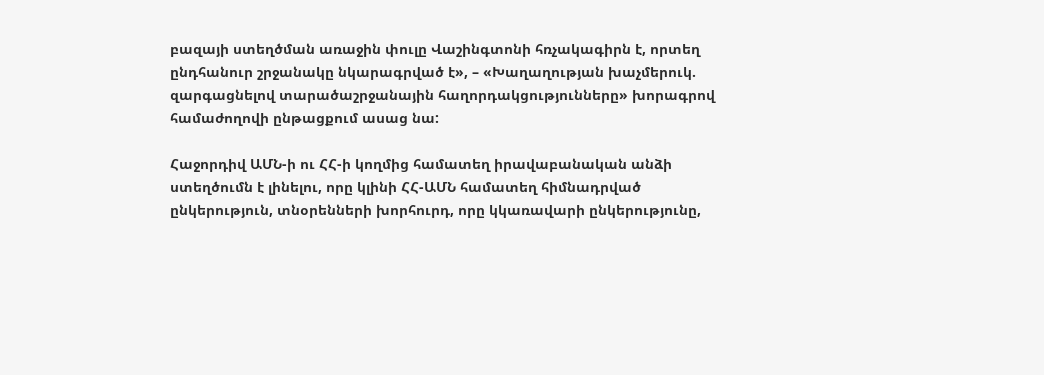բազայի ստեղծման առաջին փուլը Վաշինգտոնի հռչակագիրն է, որտեղ ընդհանուր շրջանակը նկարագրված է», – «Խաղաղության խաչմերուկ. զարգացնելով տարածաշրջանային հաղորդակցությունները» խորագրով համաժողովի ընթացքում ասաց նա:

Հաջորդիվ ԱՄՆ-ի ու ՀՀ-ի կողմից համատեղ իրավաբանական անձի ստեղծումն է լինելու, որը կլինի ՀՀ-ԱՄՆ համատեղ հիմնադրված ընկերություն, տնօրենների խորհուրդ, որը կկառավարի ընկերությունը,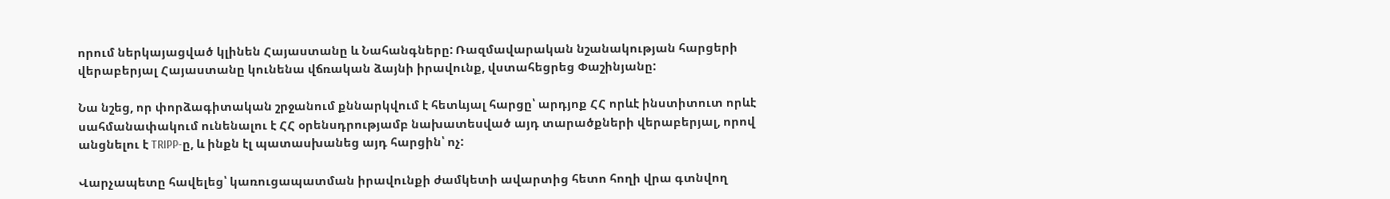որում ներկայացված կլինեն Հայաստանը և Նահանգները: Ռազմավարական նշանակության հարցերի վերաբերյալ Հայաստանը կունենա վճռական ձայնի իրավունք, վստահեցրեց Փաշինյանը:

Նա նշեց, որ փորձագիտական շրջանում քննարկվում է հետևյալ հարցը՝ արդյոք ՀՀ որևէ ինստիտուտ որևէ սահմանափակում ունենալու է ՀՀ օրենսդրությամբ նախատեսված այդ տարածքների վերաբերյալ, որով անցնելու է TRIPP-ը, և ինքն էլ պատասխանեց այդ հարցին՝ ոչ:

Վարչապետը հավելեց՝ կառուցապատման իրավունքի ժամկետի ավարտից հետո հողի վրա գտնվող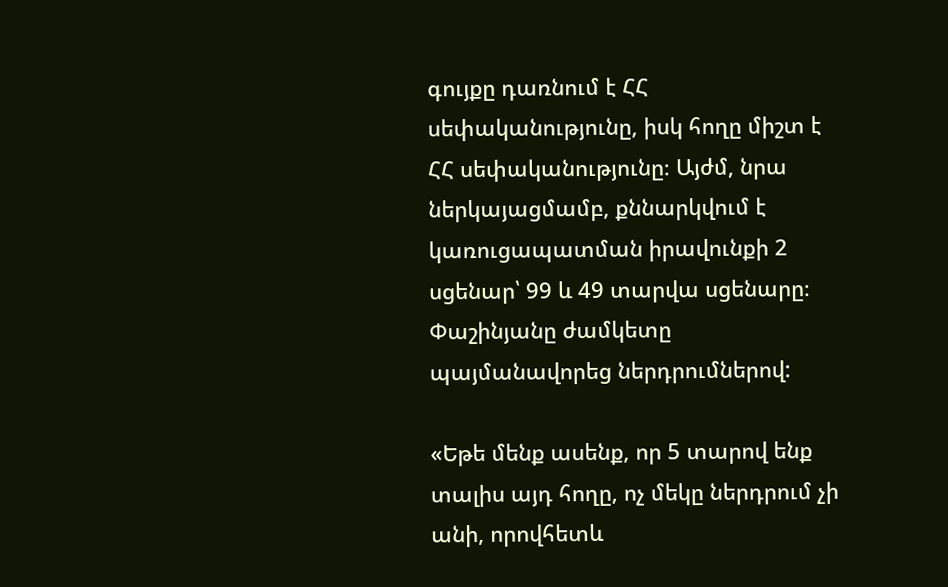գույքը դառնում է ՀՀ սեփականությունը, իսկ հողը միշտ է ՀՀ սեփականությունը։ Այժմ, նրա ներկայացմամբ, քննարկվում է կառուցապատման իրավունքի 2 սցենար՝ 99 և 49 տարվա սցենարը։ Փաշինյանը ժամկետը պայմանավորեց ներդրումներով:

«Եթե մենք ասենք, որ 5 տարով ենք տալիս այդ հողը, ոչ մեկը ներդրում չի անի, որովհետև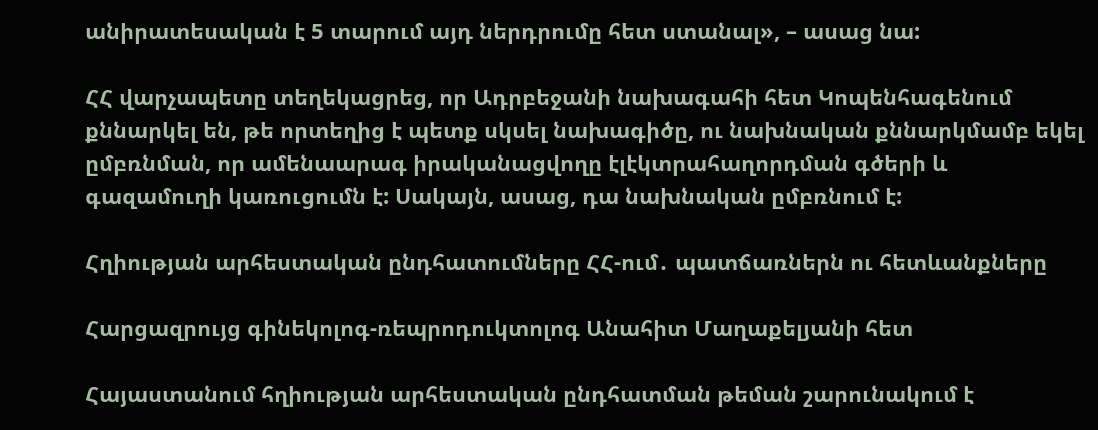անիրատեսական է 5 տարում այդ ներդրումը հետ ստանալ», – ասաց նա:

ՀՀ վարչապետը տեղեկացրեց, որ Ադրբեջանի նախագահի հետ Կոպենհագենում քննարկել են, թե որտեղից է պետք սկսել նախագիծը, ու նախնական քննարկմամբ եկել ըմբռնման, որ ամենաարագ իրականացվողը էլէկտրահաղորդման գծերի և գազամուղի կառուցումն է: Սակայն, ասաց, դա նախնական ըմբռնում է:

Հղիության արհեստական ընդհատումները ՀՀ-ում․ պատճառներն ու հետևանքները

Հարցազրույց գինեկոլոգ-ռեպրոդուկտոլոգ Անահիտ Մաղաքելյանի հետ

Հայաստանում հղիության արհեստական ընդհատման թեման շարունակում է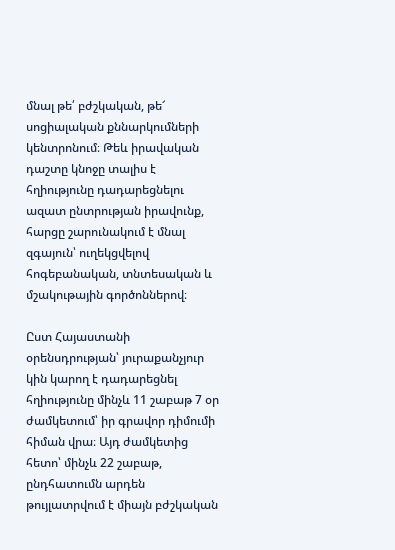մնալ թե՛ բժշկական, թե՜ սոցիալական քննարկումների կենտրոնում։ Թեև իրավական դաշտը կնոջը տալիս է հղիությունը դադարեցնելու ազատ ընտրության իրավունք, հարցը շարունակում է մնալ զգայուն՝ ուղեկցվելով հոգեբանական, տնտեսական և մշակութային գործոններով։

Ըստ Հայաստանի օրենսդրության՝ յուրաքանչյուր կին կարող է դադարեցնել հղիությունը մինչև 11 շաբաթ 7 օր ժամկետում՝ իր գրավոր դիմումի հիման վրա։ Այդ ժամկետից հետո՝ մինչև 22 շաբաթ, ընդհատումն արդեն թույլատրվում է միայն բժշկական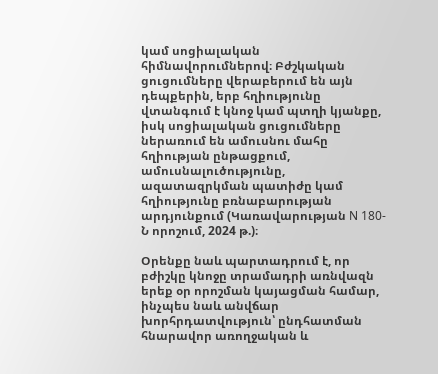կամ սոցիալական հիմնավորումներով։ Բժշկական ցուցումները վերաբերում են այն դեպքերին, երբ հղիությունը վտանգում է կնոջ կամ պտղի կյանքը, իսկ սոցիալական ցուցումները ներառում են ամուսնու մահը հղիության ընթացքում, ամուսնալուծությունը, ազատազրկման պատիժը կամ հղիությունը բռնաբարության արդյունքում (Կառավարության N 180-Ն որոշում, 2024 թ.)։

Օրենքը նաև պարտադրում է, որ բժիշկը կնոջը տրամադրի առնվազն երեք օր որոշման կայացման համար, ինչպես նաև անվճար խորհրդատվություն՝ ընդհատման հնարավոր առողջական և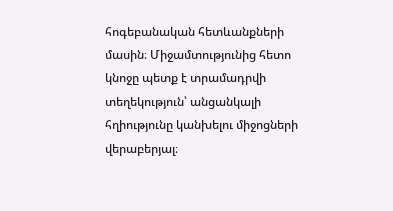հոգեբանական հետևանքների մասին։ Միջամտությունից հետո կնոջը պետք է տրամադրվի տեղեկություն՝ անցանկալի հղիությունը կանխելու միջոցների վերաբերյալ։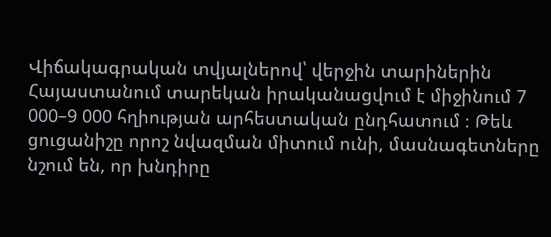Վիճակագրական տվյալներով՝ վերջին տարիներին Հայաստանում տարեկան իրականացվում է միջինում 7 000–9 000 հղիության արհեստական ընդհատում ։ Թեև ցուցանիշը որոշ նվազման միտում ունի, մասնագետները նշում են, որ խնդիրը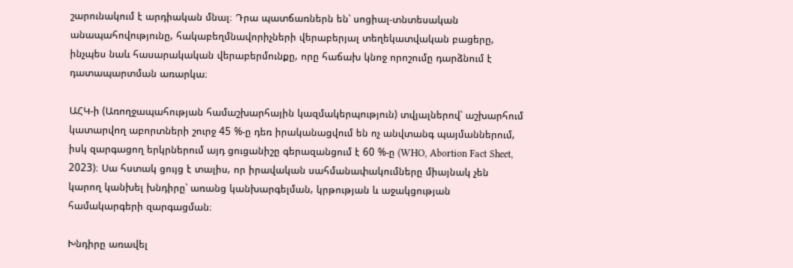շարունակում է արդիական մնալ։ Դրա պատճառներն են՝ սոցիալ-տնտեսական անապահովությունը, հակաբեղմնավորիչների վերաբերյալ տեղեկատվական բացերը, ինչպես նաև հասարակական վերաբերմունքը, որը հաճախ կնոջ որոշումը դարձնում է դատապարտման առարկա։

ԱՀԿ-ի (Առողջապահության համաշխարհային կազմակերպություն) տվյալներով՝ աշխարհում կատարվող աբորտների շուրջ 45 %-ը դեռ իրականացվում են ոչ անվտանգ պայմաններում, իսկ զարգացող երկրներում այդ ցուցանիշը գերազանցում է 60 %-ը (WHO, Abortion Fact Sheet, 2023)։ Սա հստակ ցույց է տալիս, որ իրավական սահմանափակումները միայնակ չեն կարող կանխել խնդիրը՝ առանց կանխարգելման, կրթության և աջակցության համակարգերի զարգացման։

Խնդիրը առավել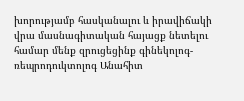խորությամբ հասկանալու և իրավիճակի վրա մասնագիտական հայացք նետելու համար մենք զրուցեցինք գինեկոլոգ-ռեպրոդուկտոլոգ Անահիտ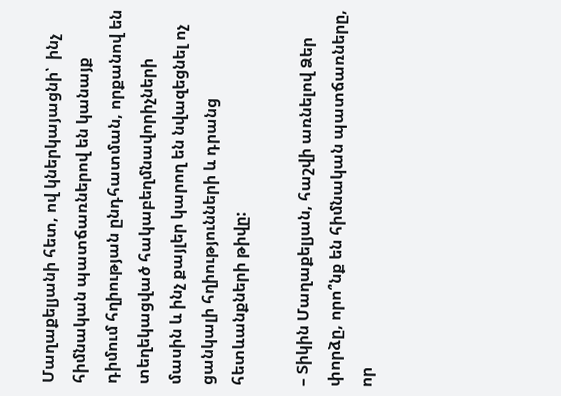Մաղաքելյանի հետ, ով կներկայացնի՝  ինչ հիմնական պատճառներով են կանայք դիմում հղիության ընդհատման, որքանով են տեղեկացված հակաբեղմնավորիչների մասին և ինչ քայլեր կարող են նվազեցնել ոչ ցանկալի հղիությունների և դրանց հետևանքների թիվը:

– Տիկին Մաղաքելյան, հաշվի առնելով Ձեր փորձը, որո՞նք են հիմնական պատճառները, որ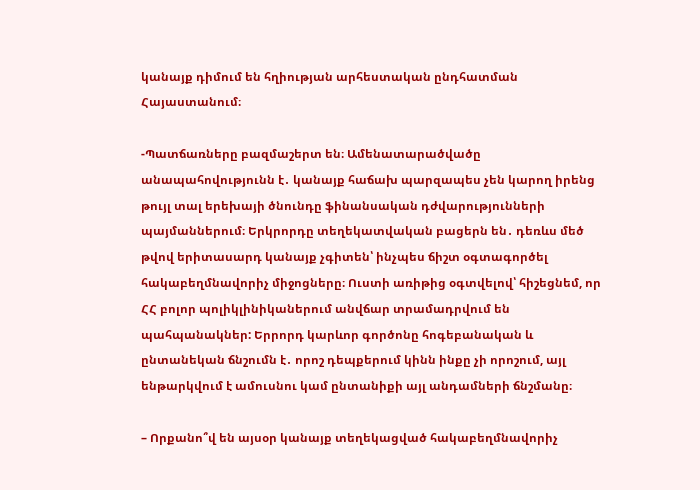կանայք դիմում են հղիության արհեստական ընդհատման Հայաստանում։

-Պատճառները բազմաշերտ են։ Ամենատարածվածը անապահովությունն է․ կանայք հաճախ պարզապես չեն կարող իրենց թույլ տալ երեխայի ծնունդը ֆինանսական դժվարությունների պայմաններում։ Երկրորդը տեղեկատվական բացերն են․ դեռևս մեծ թվով երիտասարդ կանայք չգիտեն՝ ինչպես ճիշտ օգտագործել հակաբեղմնավորիչ միջոցները։ Ուստի առիթից օգտվելով՝ հիշեցնեմ, որ ՀՀ բոլոր պոլիկլինիկաներում անվճար տրամադրվում են պահպանակներ: Երրորդ կարևոր գործոնը հոգեբանական և ընտանեկան ճնշումն է․ որոշ դեպքերում կինն ինքը չի որոշում, այլ ենթարկվում է ամուսնու կամ ընտանիքի այլ անդամների ճնշմանը։

– Որքանո՞վ են այսօր կանայք տեղեկացված հակաբեղմնավորիչ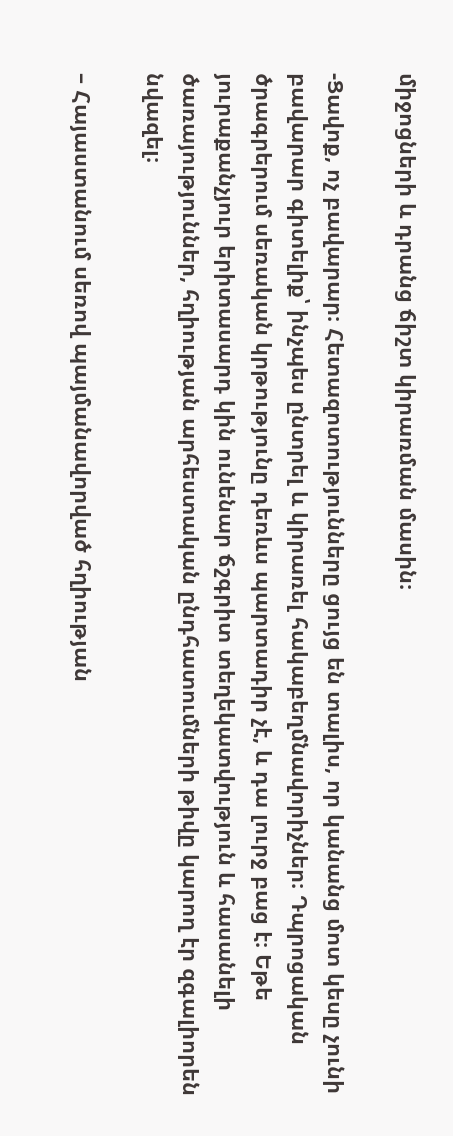միջոցների և դրանց ճիշտ կիրառման մասին։

-Ցավոք, ոչ բավարար։ Հետազոտությունները ցույց են տալիս, որ կանանց մոտ կեսը չունի բավարար գիտելիք՝ ինչպես ընտրել և կիրառել հակաբեղմնավորիչներ։ Դպրոցական ծրագրերում սեռական կրթությունը դեռևս պարտադիր չէ, և դա լուրջ բաց է։ Եթե յուրաքանչյուր երիտասարդ կին ունենար ճշգրիտ տեղեկատվություն և հասանելի ծառայություններ, հղիության արհեստական ընդհատումների թիվը կարող էր զգալիորեն նվազել։

– Հայաստանում սեռով պայմանավորված հղիության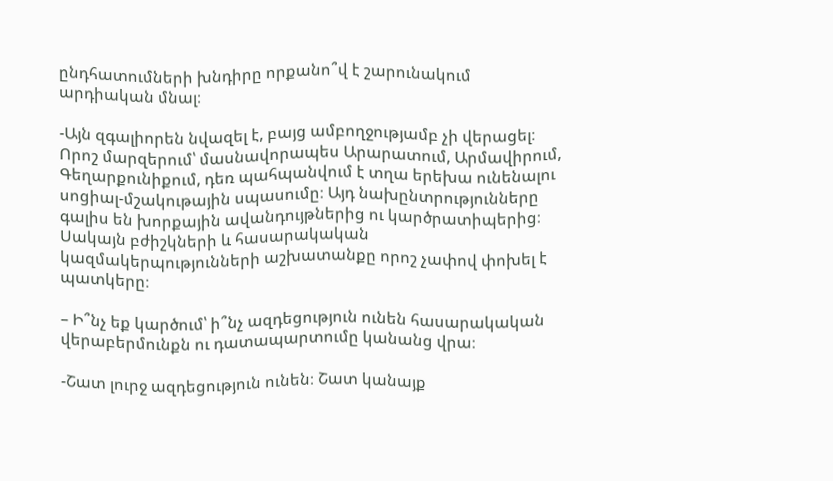ընդհատումների խնդիրը որքանո՞վ է շարունակում արդիական մնալ։

-Այն զգալիորեն նվազել է, բայց ամբողջությամբ չի վերացել։ Որոշ մարզերում՝ մասնավորապես Արարատում, Արմավիրում, Գեղարքունիքում, դեռ պահպանվում է տղա երեխա ունենալու սոցիալ-մշակութային սպասումը։ Այդ նախընտրությունները գալիս են խորքային ավանդույթներից ու կարծրատիպերից։ Սակայն բժիշկների և հասարակական կազմակերպությունների աշխատանքը որոշ չափով փոխել է պատկերը։

– Ի՞նչ եք կարծում՝ ի՞նչ ազդեցություն ունեն հասարակական վերաբերմունքն ու դատապարտումը կանանց վրա։

-Շատ լուրջ ազդեցություն ունեն։ Շատ կանայք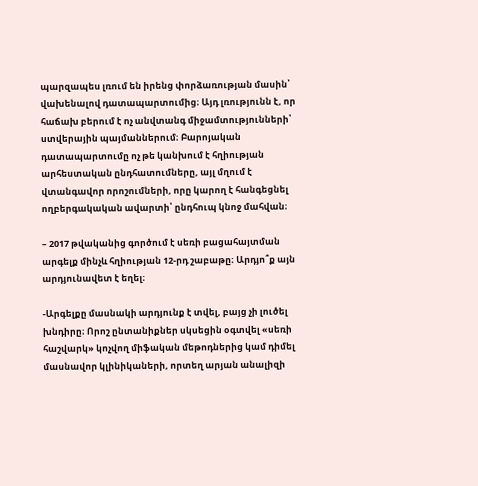պարզապես լռում են իրենց փորձառության մասին՝ վախենալով դատապարտումից։ Այդ լռությունն է, որ հաճախ բերում է ոչ անվտանգ միջամտությունների՝ ստվերային պայմաններում։ Բարոյական դատապարտումը ոչ թե կանխում է հղիության արհեստական ընդհատումները, այլ մղում է վտանգավոր որոշումների, որը կարող է հանգեցնել ողբերգակական ավարտի՝ ընդհուպ կնոջ մահվան։

– 2017 թվականից գործում է սեռի բացահայտման արգելք մինչև հղիության 12-րդ շաբաթը։ Արդյո՞ք այն արդյունավետ է եղել։

-Արգելքը մասնակի արդյունք է տվել, բայց չի լուծել խնդիրը։ Որոշ ընտանիքներ սկսեցին օգտվել «սեռի հաշվարկ» կոչվող միֆական մեթոդներից կամ դիմել մասնավոր կլինիկաների, որտեղ արյան անալիզի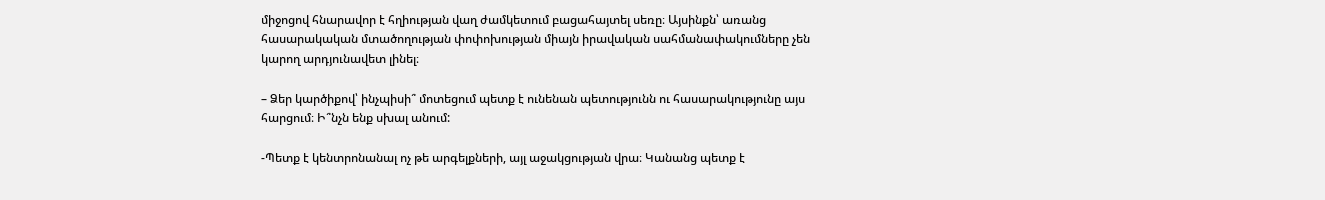միջոցով հնարավոր է հղիության վաղ ժամկետում բացահայտել սեռը։ Այսինքն՝ առանց հասարակական մտածողության փոփոխության միայն իրավական սահմանափակումները չեն կարող արդյունավետ լինել։

– Ձեր կարծիքով՝ ինչպիսի՞ մոտեցում պետք է ունենան պետությունն ու հասարակությունը այս հարցում։ Ի՞նչն ենք սխալ անում:

-Պետք է կենտրոնանալ ոչ թե արգելքների, այլ աջակցության վրա։ Կանանց պետք է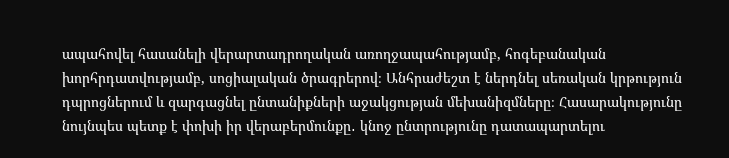ապահովել հասանելի վերարտադրողական առողջապահությամբ, հոգեբանական խորհրդատվությամբ, սոցիալական ծրագրերով։ Անհրաժեշտ է ներդնել սեռական կրթություն դպրոցներում և զարգացնել ընտանիքների աջակցության մեխանիզմները։ Հասարակությունը նույնպես պետք է փոխի իր վերաբերմունքը․ կնոջ ընտրությունը դատապարտելու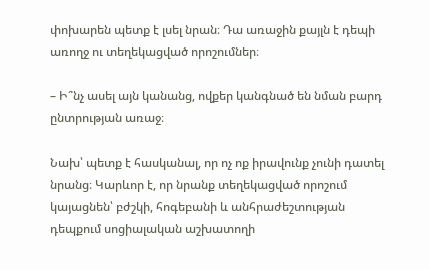փոխարեն պետք է լսել նրան։ Դա առաջին քայլն է դեպի առողջ ու տեղեկացված որոշումներ։

– Ի՞նչ ասել այն կանանց, ովքեր կանգնած են նման բարդ ընտրության առաջ։

Նախ՝ պետք է հասկանալ, որ ոչ ոք իրավունք չունի դատել նրանց։ Կարևոր է, որ նրանք տեղեկացված որոշում կայացնեն՝ բժշկի, հոգեբանի և անհրաժեշտության դեպքում սոցիալական աշխատողի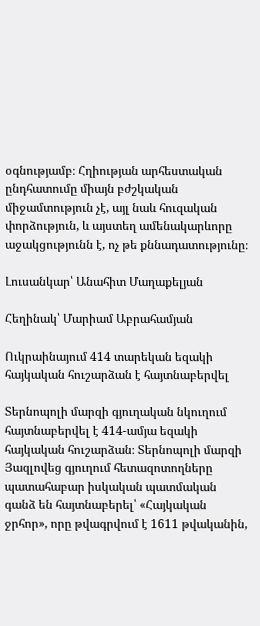օգնությամբ։ Հղիության արհեստական ընդհատումը միայն բժշկական միջամտություն չէ, այլ նաև հուզական փորձություն, և այստեղ ամենակարևորը աջակցությունն է, ոչ թե քննադատությունը։

Լուսանկար՝ Անահիտ Մաղաքելյան

Հեղինակ՝ Մարիամ Աբրահամյան

Ուկրաինայում 414 տարեկան եզակի հայկական հուշարձան է հայտնաբերվել

Տերնոպոլի մարզի գյուղական նկուղում հայտնաբերվել է 414-ամյա եզակի հայկական հուշարձան։ Տերնոպոլի մարզի Յազլովեց գյուղում հետազոտողները պատահաբար իսկական պատմական գանձ են հայտնաբերել՝ «Հայկական ջրհոր», որը թվագրվում է 1611 թվականին,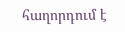հաղորդում է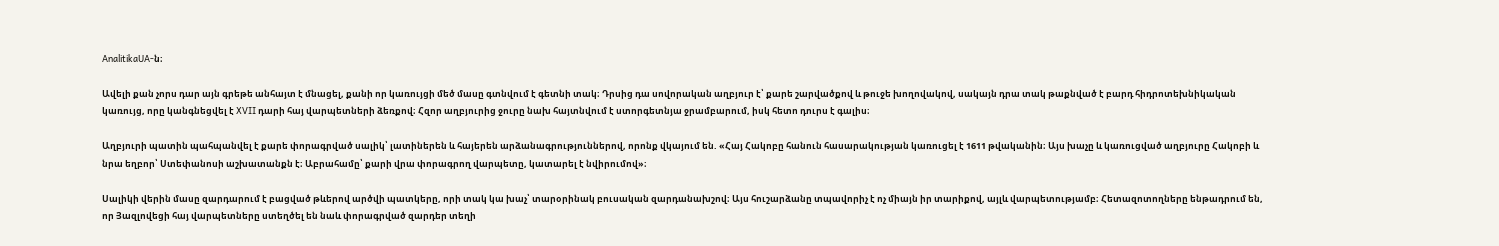AnalitikaUA-ն։

Ավելի քան չորս դար այն գրեթե անհայտ է մնացել, քանի որ կառույցի մեծ մասը գտնվում է գետնի տակ։ Դրսից դա սովորական աղբյուր է՝ քարե շարվածքով և թուջե խողովակով, սակայն դրա տակ թաքնված է բարդ հիդրոտեխնիկական կառույց, որը կանգնեցվել է XVII դարի հայ վարպետների ձեռքով։ Հզոր աղբյուրից ջուրը նախ հայտնվում է ստորգետնյա ջրամբարում, իսկ հետո դուրս է գալիս։

Աղբյուրի պատին պահպանվել է քարե փորագրված սալիկ՝ լատիներեն և հայերեն արձանագրություններով, որոնք վկայում են. «Հայ Հակոբը հանուն հասարակության կառուցել է 1611 թվականին։ Այս խաչը և կառուցված աղբյուրը Հակոբի և նրա եղբոր՝ Ստեփանոսի աշխատանքն է։ Աբրահամը՝ քարի վրա փորագրող վարպետը, կատարել է նվիրումով»։

Սալիկի վերին մասը զարդարում է բացված թևերով արծվի պատկերը, որի տակ կա խաչ՝ տարօրինակ բուսական զարդանախշով։ Այս հուշարձանը տպավորիչ է ոչ միայն իր տարիքով, այլև վարպետությամբ։ Հետազոտողները ենթադրում են, որ Յազլովեցի հայ վարպետները ստեղծել են նաև փորագրված զարդեր տեղի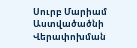Սուրբ Մարիամ Աստվածածնի Վերափոխման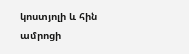կոստյոլի և հին ամրոցի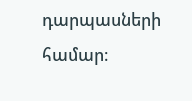դարպասների համար։